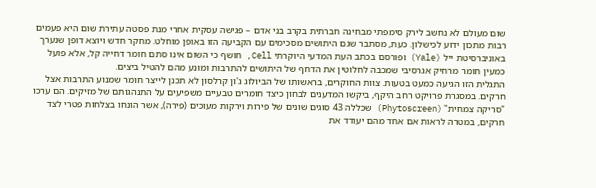שום מעולם לא נחשב לירק סימפתי מבחינה חברתית בקרב בני אדם – פגישה עסקית אחרי מנת פסטה עתירת שום היא פעמים רבות מתכון ידוע לכישלון. כעת, מסתבר שגם היתושים מסכימים עם הקביעה הזו באופן מוחלט. מחקר חדש ויוצא דופן שנערך באוניברסיטת ייל (Yale) ופורסם בכתב העת המדעי היוקרתי Cell, חושף כי השום אינו סתם חומר דחייה קל, אלא פועל כמעין חומר מרחיק אגרסיבי שמכבה לחלוטין את הדחף של היתושים להתרבות ומונע מהם להטיל ביצים.
התגלית הזו הגיעה כמעט בטעות. צוות החוקרים, בראשותו של הביולוג ג'ון קרלסון לא תכנן לייצר חומר שמנוע התרבות אצל חרקים. במסגרת פרויקט רחב היקף, ביקשו המדענים לבחון כיצד חומרים טבעיים משפיעים על התנהגותם של מזיקים. הם ערכו "סריקה צמחית" (Phytoscreen) שכללה 43 סוגים שונים של פירות וירקות מעוכים (פירה), אשר הונחו בצלחות פטרי לצד חרקים, במטרה לראות אם אחד מהם יעודד את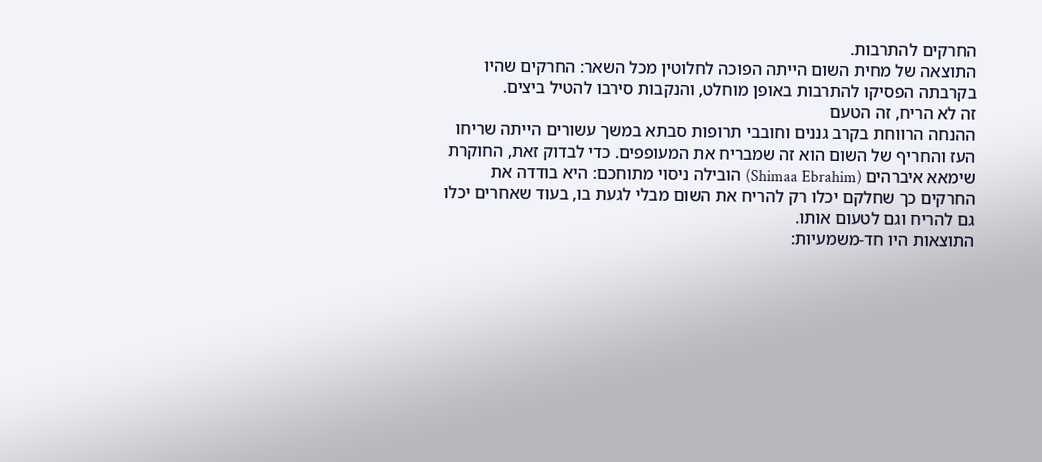החרקים להתרבות.
התוצאה של מחית השום הייתה הפוכה לחלוטין מכל השאר: החרקים שהיו בקרבתה הפסיקו להתרבות באופן מוחלט, והנקבות סירבו להטיל ביצים.
זה לא הריח, זה הטעם
ההנחה הרווחת בקרב גננים וחובבי תרופות סבתא במשך עשורים הייתה שריחו העז והחריף של השום הוא זה שמבריח את המעופפים. כדי לבדוק זאת, החוקרת שימאא איברהים (Shimaa Ebrahim) הובילה ניסוי מתוחכם: היא בודדה את החרקים כך שחלקם יכלו רק להריח את השום מבלי לגעת בו, בעוד שאחרים יכלו גם להריח וגם לטעום אותו.
התוצאות היו חד-משמעיות: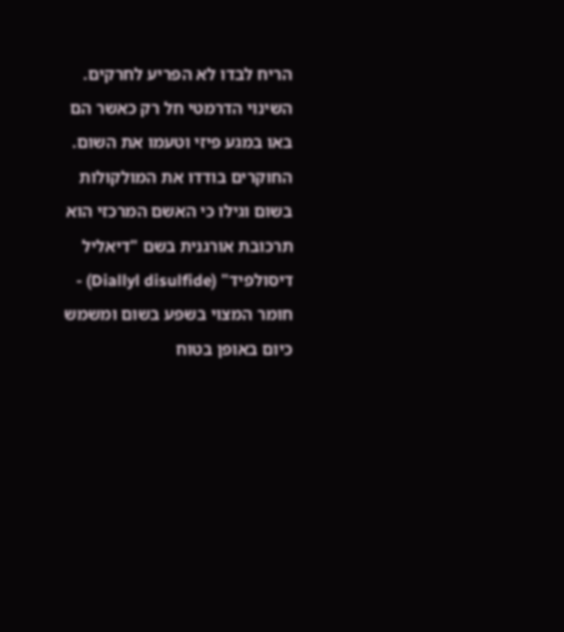הריח לבדו לא הפריע לחרקים. השינוי הדרמטי חל רק כאשר הם באו במגע פיזי וטעמו את השום. החוקרים בודדו את המולקולות בשום וגילו כי האשם המרכזי הוא תרכובת אורגנית בשם "דיאליל דיסולפיד" (Diallyl disulfide) - חומר המצוי בשפע בשום ומשמש כיום באופן בטוח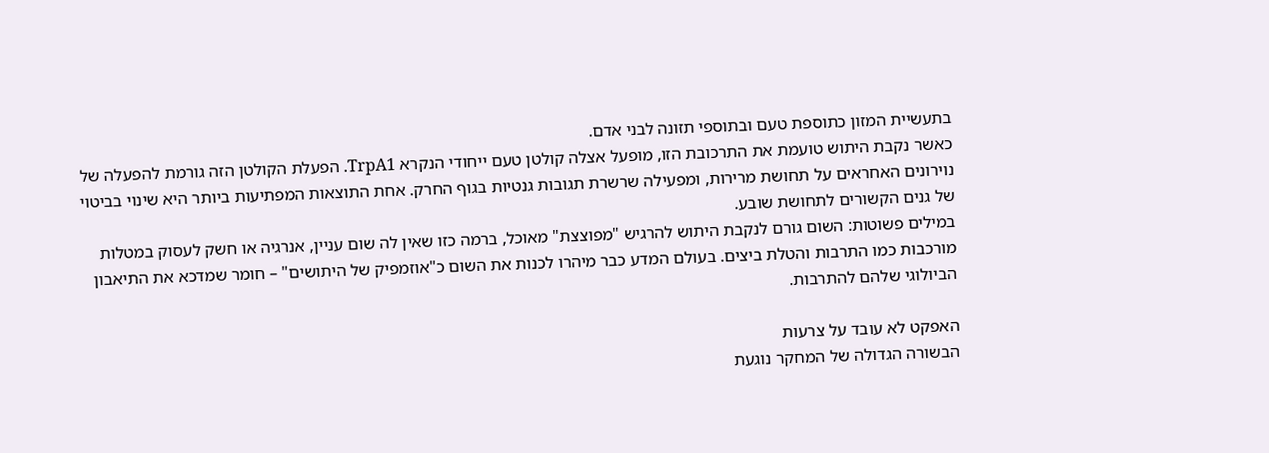בתעשיית המזון כתוספת טעם ובתוספי תזונה לבני אדם.
כאשר נקבת היתוש טועמת את התרכובת הזו, מופעל אצלה קולטן טעם ייחודי הנקרא TrpA1. הפעלת הקולטן הזה גורמת להפעלה של נוירונים האחראים על תחושת מרירות, ומפעילה שרשרת תגובות גנטיות בגוף החרק. אחת התוצאות המפתיעות ביותר היא שינוי בביטוי של גנים הקשורים לתחושת שובע.
במילים פשוטות: השום גורם לנקבת היתוש להרגיש "מפוצצת" מאוכל, ברמה כזו שאין לה שום עניין, אנרגיה או חשק לעסוק במטלות מורכבות כמו התרבות והטלת ביצים. בעולם המדע כבר מיהרו לכנות את השום כ"אוזמפיק של היתושים" – חומר שמדכא את התיאבון הביולוגי שלהם להתרבות.

האפקט לא עובד על צרעות
הבשורה הגדולה של המחקר נוגעת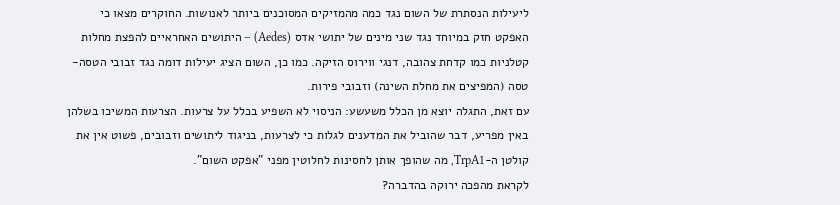ליעילות הנסתרת של השום נגד כמה מהמזיקים המסוכנים ביותר לאנושות. החוקרים מצאו כי האפקט חזק במיוחד נגד שני מינים של יתושי אדס (Aedes) – היתושים האחראיים להפצת מחלות קטלניות כמו קדחת צהובה, דנגי ווירוס הזיקה. כמו כן, השום הציג יעילות דומה נגד זבובי הטסה-טסה (המפיצים את מחלת השינה) וזבובי פירות.
עם זאת, התגלה יוצא מן הכלל משעשע: הניסוי לא השפיע בכלל על צרעות. הצרעות המשיכו בשלהן באין מפריע, דבר שהוביל את המדענים לגלות כי לצרעות, בניגוד ליתושים וזבובים, פשוט אין את קולטן ה-TrpA1, מה שהופך אותן לחסינות לחלוטין מפני "אפקט השום".
לקראת מהפכה ירוקה בהדברה?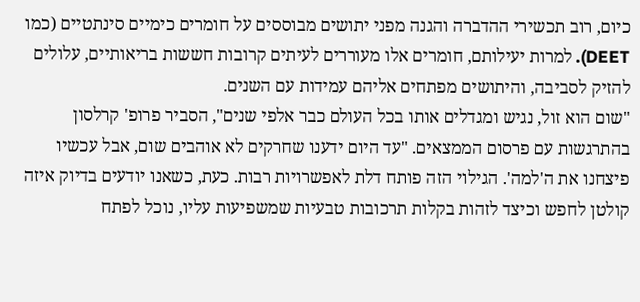כיום, רוב תכשירי ההדברה והגנה מפני יתושים מבוססים על חומרים כימיים סינתטיים (כמו DEET). למרות יעילותם, חומרים אלו מעוררים לעיתים קרובות חששות בריאותיים, עלולים להזיק לסביבה, והיתושים מפתחים אליהם עמידות עם השנים.
"שום הוא זול, נגיש ומגדלים אותו בכל העולם כבר אלפי שנים", הסביר פרופ' קרלסון בהתרגשות עם פרסום הממצאים. "עד היום ידענו שחרקים לא אוהבים שום, אבל עכשיו פיצחנו את ה'למה'. הגילוי הזה פותח דלת לאפשרויות רבות. כעת, כשאנו יודעים בדיוק איזה קולטן לחפש וכיצד לזהות בקלות תרכובות טבעיות שמשפיעות עליו, נוכל לפתח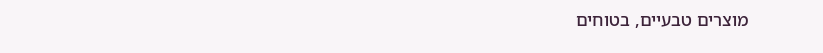מוצרים טבעיים, בטוחים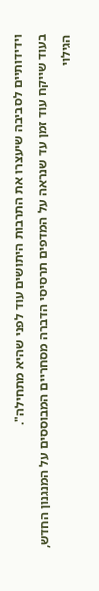וידידותיים לסביבה שיעצרו את התרבות היתושים עוד לפני שהיא מתחילה".
בעוד שייקח עוד זמן עד שנראה על המדפים תרסיסי הדברה מסחריים המבוססים על המנגנון החדש, הגילוי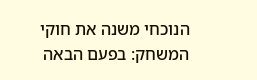הנוכחי משנה את חוקי המשחק: בפעם הבאה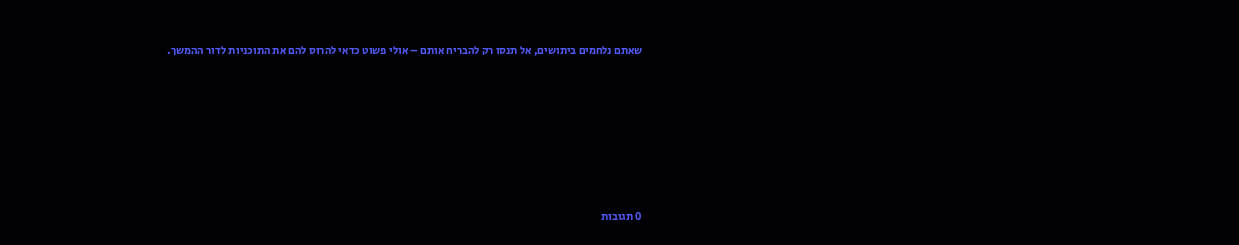שאתם נלחמים ביתושים, אל תנסו רק להבריח אותם – אולי פשוט כדאי להרוס להם את התוכניות לדור ההמשך.








0 תגובות